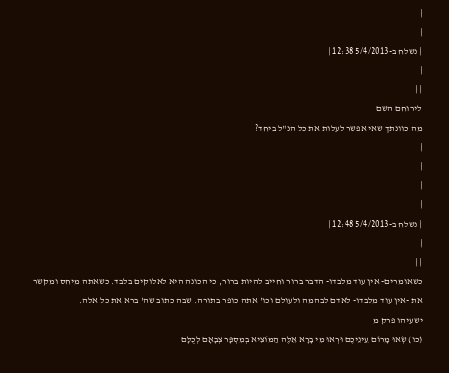|
|
| נשלח ב-5/4/2013 12:38 |
|
| |
לירוחם השם
מה כוונתך שאי אפשר לעלות את כל הנ"ל ביחד?
|
|
|
|
| נשלח ב-5/4/2013 12:48 |
|
| |
כשאומרים- אין עוד מלבדו- הדבר ברור וחייב להיות ברור, כי הכונה היא לאלוקים בלבד. כשאתה מיחס ומקשר את -אין עוד מלבדו- לאדם לבהמה ולעולם וכו' אתה כופר בתורה. שבה כתוב שה' ברא את כל אלה.
ישעיהו פרק מ
(כו) שְׂאוּ מָרוֹם עֵינֵיכֶם וּרְאוּ מִי בָרָא אֵלֶּה הַמּוֹצִיא בְמִסְפָּר צְבָאָם לְכֻלָּם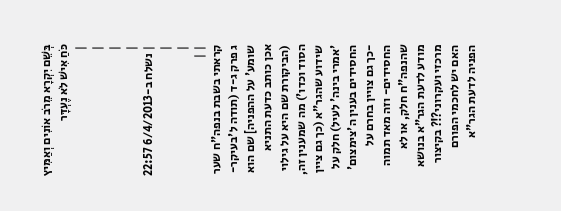בְּשֵׁם יִקְרָא מֵרֹב אוֹנִים וְאַמִּיץ כֹּחַ אִישׁ לֹא נֶעְדָּר
|
|
|
|
| נשלח ב-6/4/2013 22:57 |
|
| |
קראתי בשבת בנפה"ח שער ג פרק ג-ד (תודה ל'בעיקר-שומע' על ההפניה] שם הוא אכן כותב כדעת התניא (הביקורת שם היא על גילוי הסוד וכדו') מה שמענין זה, שידוע שהגר"א (כך גם ציין 'אמרי בינה' לעיל) חלק על החסידים בענין ה'צימצום' -כך גם צויין בחרם על החסידים- וזה מאד תמוה שהנפה"ח חלק, או לא מודע לדעת הגר"א בנושא מרכזי ועקרוני?!? בקיצור האם יש לחכמי הפורם הפניה לדעת הגר"א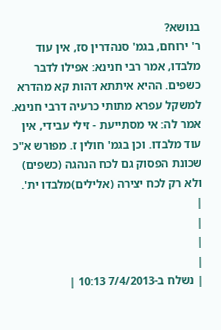בנושא?
ר' ירוחם, בגמ' סנהדרין סז, אין עוד מלבדו, אמר רבי חנינא: אפילו לדבר כשפים. ההיא איתתא דהות קא מהדרא למשקל עפרא מתותי כרעיה דרבי חנינא. אמר לה: אי מסתייעת - זילי עבידי, אין עוד מלבדו. וכן בגמ' חולין ז. מפורש א"כ שכונת הפסוק גם לכח הנהגה (כשפים) ולא רק לכח יצירה (אלילים)מלבדו ית'.
|
|
|
|
| נשלח ב-7/4/2013 10:13 |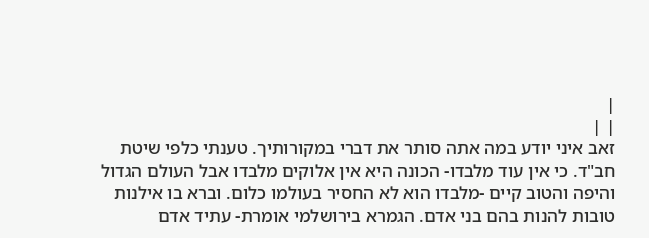|
| |
זאב איני יודע במה אתה סותר את דברי במקורותיך. טענתי כלפי שיטת חב"ד. כי אין עוד מלבדו- הכונה היא אין אלוקים מלבדו אבל העולם הגדול והיפה והטוב קיים -מלבדו הוא לא החסיר בעולמו כלום. וברא בו אילנות טובות להנות בהם בני אדם. הגמרא בירושלמי אומרת- עתיד אדם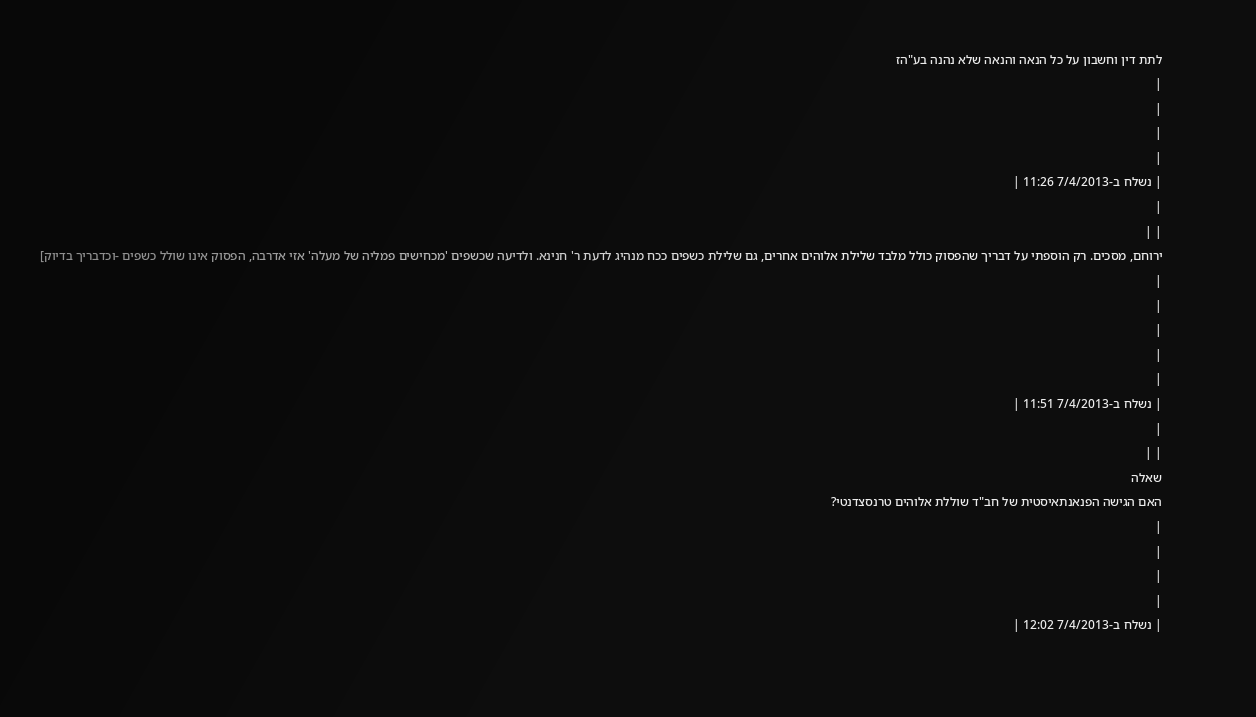לתת דין וחשבון על כל הנאה והנאה שלא נהנה בע"הז
|
|
|
|
| נשלח ב-7/4/2013 11:26 |
|
| |
ירוחם, מסכים. רק הוספתי על דבריך שהפסוק כולל מלבד שלילת אלוהים אחרים, גם שלילת כשפים ככח מנהיג לדעת ר' חנינא. ולדיעה שכשפים 'מכחישים פמליה של מעלה' אזי אדרבה, הפסוק אינו שולל כשפים -וכדבריך בדיוק]
|
|
|
|
|
| נשלח ב-7/4/2013 11:51 |
|
| |
שאלה
האם הגישה הפנאנתאיסטית של חב"ד שוללת אלוהים טרנסצדנטי?
|
|
|
|
| נשלח ב-7/4/2013 12:02 |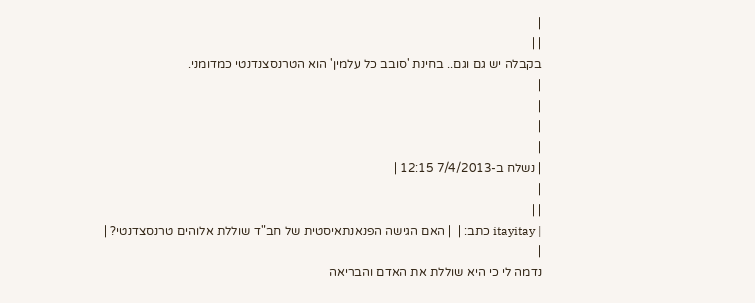|
| |
בקבלה יש גם וגם.. בחינת 'סובב כל עלמין' הוא הטרנסצנדנטי כמדומני.
|
|
|
|
| נשלח ב-7/4/2013 12:15 |
|
| |
| itayitay כתב: |  | האם הגישה הפנאנתאיסטית של חב"ד שוללת אלוהים טרנסצדנטי? |
|
נדמה לי כי היא שוללת את האדם והבריאה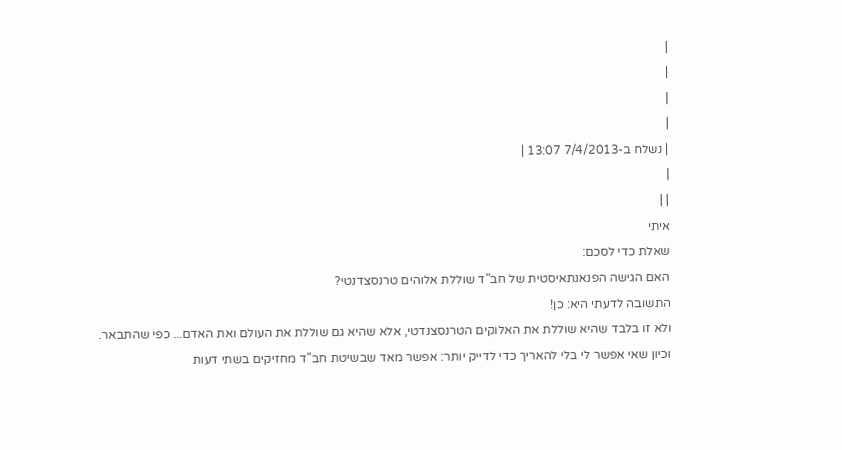|
|
|
|
| נשלח ב-7/4/2013 13:07 |
|
| |
איתי
שאלת כדי לסכם:
האם הגישה הפנאנתאיסטית של חב"ד שוללת אלוהים טרנסצדנטי?
התשובה לדעתי היא: כן!
ולא זו בלבד שהיא שוללת את האלוקים הטרנסצנדטי, אלא שהיא גם שוללת את העולם ואת האדם... כפי שהתבאר.
וכיון שאי אפשר לי בלי להאריך כדי לדייק יותר: אפשר מאד שבשיטת חב"ד מחזיקים בשתי דעות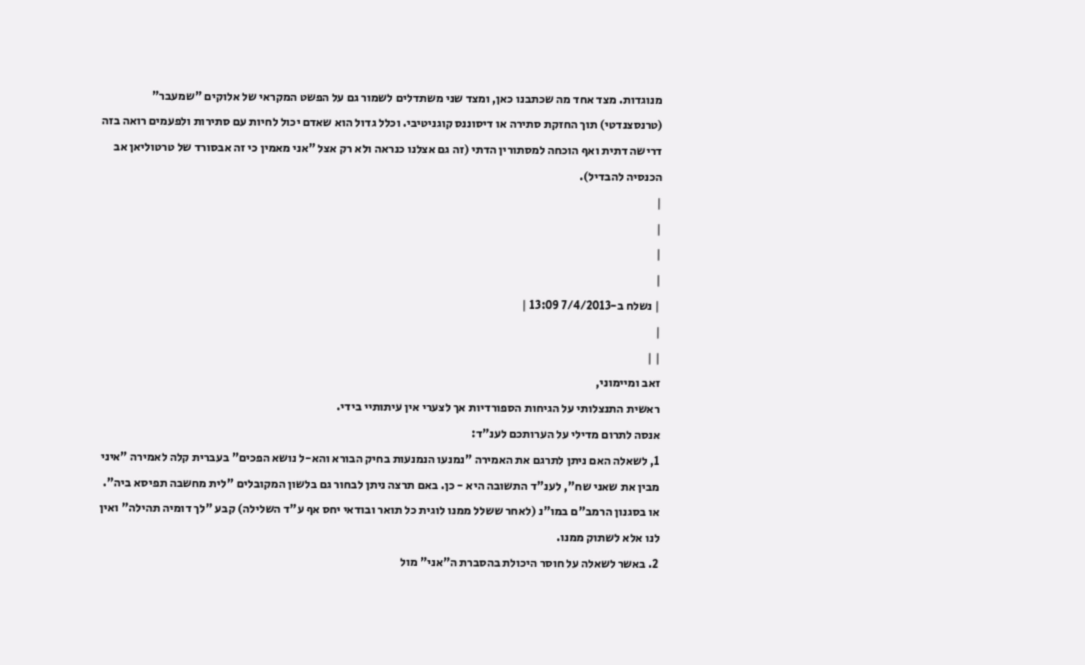מנוגדות. מצד אחד מה שכתבנו כאן, ומצד שני משתדלים לשמור גם על הפשט המקראי של אלוקים "שמעבר" (טרנסצנדטי) תוך החזקת סתירה או דיסוננס קוגניטיבי. וכלל גדול הוא שאדם יכול לחיות עם סתירות ולפעמים רואה בזה דרישה דתית ואף הוכחה למסתורין הדתי (זה גם אצלנו כנראה ולא רק אצל "אני מאמין כי זה אבסורד של טרטוליאן אב הכנסיה להבדיל).
|
|
|
|
| נשלח ב-7/4/2013 13:09 |
|
| |
זאב ומיימוני,
ראשית התנצלותי על הגיחות הספורדיות אך לצערי אין עיתותיי בידי.
אנסה לתרום מדילי על הערותכם לענ"ד:
1, לשאלה האם ניתן לתרגם את האמירה "נמנעו הנמנעות בחיק הבורא והא-ל נושא הפכים" בעברית קלה לאמירה "איני מבין את שאני שח", לענ"ד התשובה היא - כן. באם תרצה ניתן לבחור גם בלשון המקובלים "לית מחשבה תפיסא ביה". או בסגנון הרמב"ם במו"נ (לאחר ששלל ממנו לוגית כל תואר ובודאי יחס אף ע"ד השלילה) קבע "לך דומיה תהילה" ואין לנו אלא לשתוק ממנו.
2. באשר לשאלה על חוסר היכולת בהסברת ה"אני" מול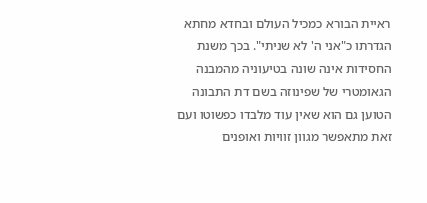ראיית הבורא כמכיל העולם ובחדא מחתא הגדרתו כ"אני ה' לא שניתי". בכך משנת החסידות אינה שונה בטיעוניה מהמבנה הגאומטרי של שפינוזה בשם דת התבונה הטוען גם הוא שאין עוד מלבדו כפשוטו ועם זאת מתאפשר מגוון זוויות ואופנים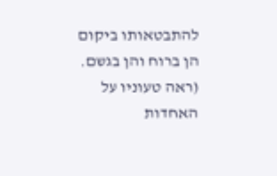להתבטאותו ביקום הן ברוח והן בגשם. (ראה טעוניו על האחדות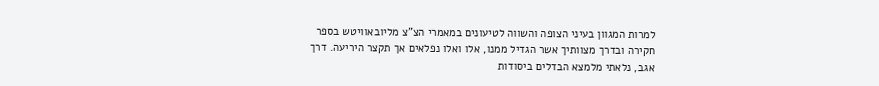למרות המגוון בעיני הצופה והשווה לטיעונים במאמרי הצ"צ מליובאוויטש בספר חקירה ובדרך מצוותיך אשר הגדיל ממנו, אלו ואלו נפלאים אך תקצר היריעה. דרך אגב, נלאתי מלמצא הבדלים ביסודות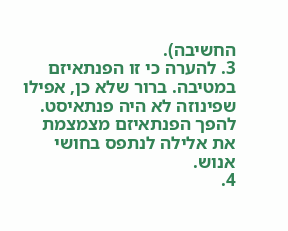החשיבה).
3. להערה כי זו הפנתאיזם במטיבה. ברור שלא כן, אפילו שפינוזה לא היה פנתאיסט. להפך הפנתאיזם מצמצמת את אלילה לנתפס בחושי אנוש.
4.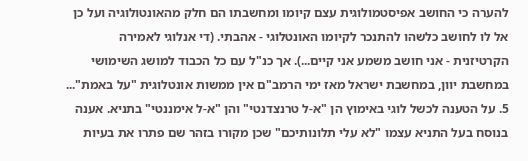להערה כי החושב אפיסטמולוגית עצם קיומו ומחשבתו הם חלק מהאונטולוגיה ועל כן אל לו לחושב כלשהו להתנכר לקיומו האונטלוגי - אהבתי. (די אנלוגי לאמירה הקרטיזנית - אני חושב משמע אני קיים...). אך כנ"ל עם כל הכבוד למושג השימושי במחשבת יוון, במחשבת ישראל מאז ימי הרמב"ם אין ממשות אונטלוגית "על באמת"...
5. על הטענה לכשל לוגי באימוץ הן "א-ל טרנצדנטי" והן "א-ל אימננטי" בתניא. אענה בנוסח בעל התניא עצמו "לא עלי תלונותיכם" שכן מקורו בזהר שם פתרו את בעיות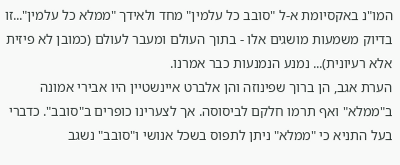המו"נ באקסיומת א-ל "סובב כל עלמין" מחד ולאידך "ממלא כל עלמין"...זו בדיוק משמעות מושגים אלו - בתוך העולם ומעבר לעולם (כמובן לא פיזית אלא רעיונית)... נמנע הנמנעות כבר אמרנו.
הערת אגב, הן ברוך שפינוזה והן אלברט איינשטיין היו אבירי אמונה ב"ממלא" ואף תרמו חלקם לביסוסה. אך לצערינו כופרים ב"סובב". כדברי בעל התניא כי "ממלא" ניתן לתפוס בשכל אנושי ו"סובב" נשגב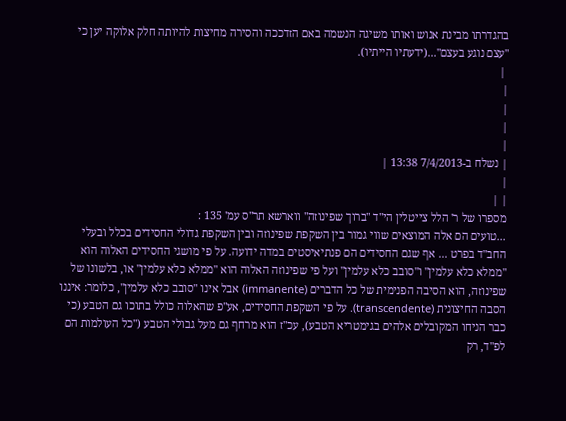בהגדרתו מבינת אנוש ואותו משיגה הנשמה באם הזדככה והסירה מחיצות להיותה חלק אלוקה יען כי "עצם נוגע בעצם"...(ידעתיו הייתיו).
 |
|
|
|
|
| נשלח ב-7/4/2013 13:38 |
|
| |
מספרו של ר' הלל צייטלין הי"ד "ברוך שפינוזה" ווארשא תר"ס עמ' 135 :
...טועים הם אלה המוצאים שווי גמור בין השקפת שפינוזה ובין השקפת גדולי החסידים בכלל ובעלי החב"ד בפרט ... אף שגם החסידים הם פנתיאיסטים במדה ידועה. על פי מושגי החסידים האלוה הוא "ממלא כלא עלמין" ו"סובב כלא עלמין" ועל פי שפינוזה האלוה הוא "ממלא כלא עלמין" או, בלשונו של שפינוזה, הוא הסיבה הפנימית של כל הדברים (immanente) אבל אינו "סובב כלא עלמין", כלומר: איננו הסבה החיצונית (transcendente). על פי השקפת החסידים, אע"פ שהאלוה כולל בתוכו גם הטבע (כי כבר הניחו המקובלים אלהים בגימטריא הטבע), עכ"ז הוא מרחף גם מעל גבולי הטבע ("כל העולמות הם לפ"ד, רק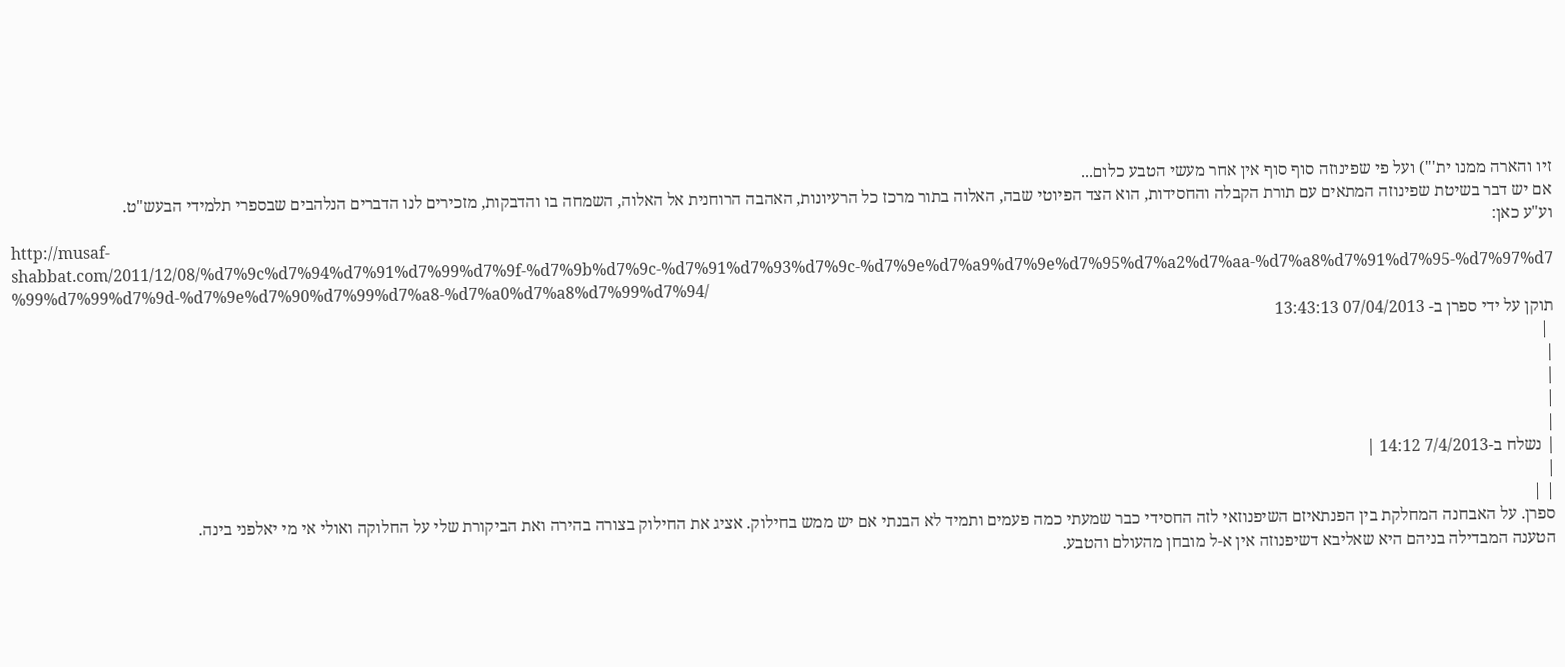זיו והארה ממנו ית'") ועל פי שפינוזה סוף סוף אין אחר מעשי הטבע כלום...
אם יש דבר בשיטת שפינוזה המתאים עם תורת הקבלה והחסידות, הוא הצד הפיוטי שבה, האלוה בתור מרכז כל הרעיונות, האהבה הרוחנית אל האלוה, השמחה בו והדבקות, מזכירים לנו הדברים הנלהבים שבספרי תלמידי הבעש"ט.
וע"ע כאן:
http://musaf-shabbat.com/2011/12/08/%d7%9c%d7%94%d7%91%d7%99%d7%9f-%d7%9b%d7%9c-%d7%91%d7%93%d7%9c-%d7%9e%d7%a9%d7%9e%d7%95%d7%a2%d7%aa-%d7%a8%d7%91%d7%95-%d7%97%d7%99%d7%99%d7%9d-%d7%9e%d7%90%d7%99%d7%a8-%d7%a0%d7%a8%d7%99%d7%94/
תוקן על ידי ספרן ב- 07/04/2013 13:43:13
 |
|
|
|
|
| נשלח ב-7/4/2013 14:12 |
|
| |
ספרן. על האבחנה המחלקת בין הפנתאיזם השיפנוזאי לזה החסידי כבר שמעתי כמה פעמים ותמיד לא הבנתי אם יש ממש בחילוק. אציג את החילוק בצורה בהירה ואת הביקורת שלי על החלוקה ואולי אי מי יאלפני בינה.
הטענה המבדילה בניהם היא שאליבא דשיפנוזה אין א-ל מובחן מהעולם והטבע.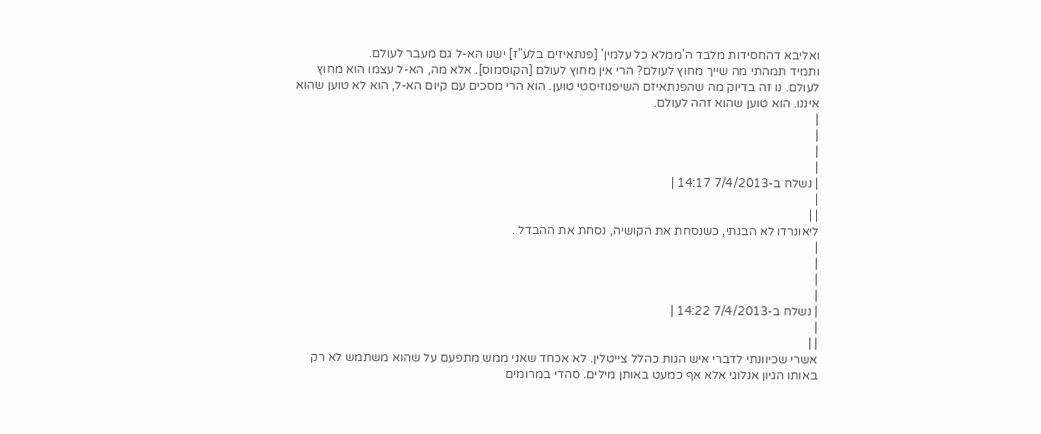ואליבא דהחסידות מלבד ה'ממלא כל עלמין' [פנתאיזים בלע"ז] ישנו הא-ל גם מעבר לעולם.
ותמיד תמהתי מה שייך מחוץ לעולם? הרי אין מחוץ לעולם [הקוסמוס]. אלא מה, הא-ל עצמו הוא מחוץ לעולם. נו זה בדיוק מה שהפנתאיזם השיפנוזיסטי טוען. הוא הרי מסכים עם קיום הא-ל, הוא לא טוען שהוא איננו. הוא טוען שהוא זהה לעולם.
|
|
|
|
| נשלח ב-7/4/2013 14:17 |
|
| |
ליאונרדו לא הבנתי, כשנסחת את הקושיה, נסחת את ההבדל .
|
|
|
|
| נשלח ב-7/4/2013 14:22 |
|
| |
אשרי שכיוונתי לדברי איש הגות כהלל צייטלין. לא אכחד שאני ממש מתפעם על שהוא משתמש לא רק באותו הגיון אנלוגי אלא אף כמעט באותן מילים. סהדי במרומים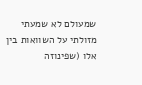שמעולם לא שמעתי מזולתי על השוואות בין אלו (שפינוזה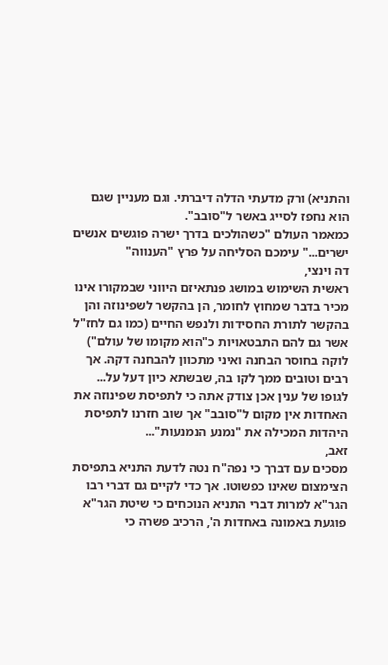והתניא) ורק מדעתי הדלה דיברתי. וגם מעניין שגם הוא נחפז לסייג באשר ל"סובב".
כמאמר העולם "כשהולכים בדרך ישרה פוגשים אנשים ישרים..." עימכם הסליחה על פרץ "הענווה"
דה וינצי,
ראשית השימוש במושג פנתאיזם היווני שבמקורו אינו מכיר בדבר שמחוץ לחומר, הן בהקשר לשפינוזה והן בהקשר לתורת החסידות ולנפש החיים (כמו גם לחז"ל אשר גם להם התבטאויות כ"הוא מקומו של עולם") לוקה בחוסר הבחנה ואיני מתכוון להבחנה דקה. אך רבים וטובים ממך לקו בה, שבשתא כיון דעל על...
לגופו של ענין אכן צודק אתה כי לתפיסת שפינוזה את האחדות אין מקום ל"סובב" אך שוב חזרנו לתפיסת היהדות המכילה את "נמנע הנמנעות"...
זאב,
מסכים עם דברך כי נפה"ח נטה לדעת התניא בתפיסת הצימצום שאינו כפשוטו. אך כדי לקיים גם דברי רבו הגר"א למרות דברי התניא הנוכחים כי שיטת הגר"א פוגעת באמונה באחדות ה', הרכיב פשרה כי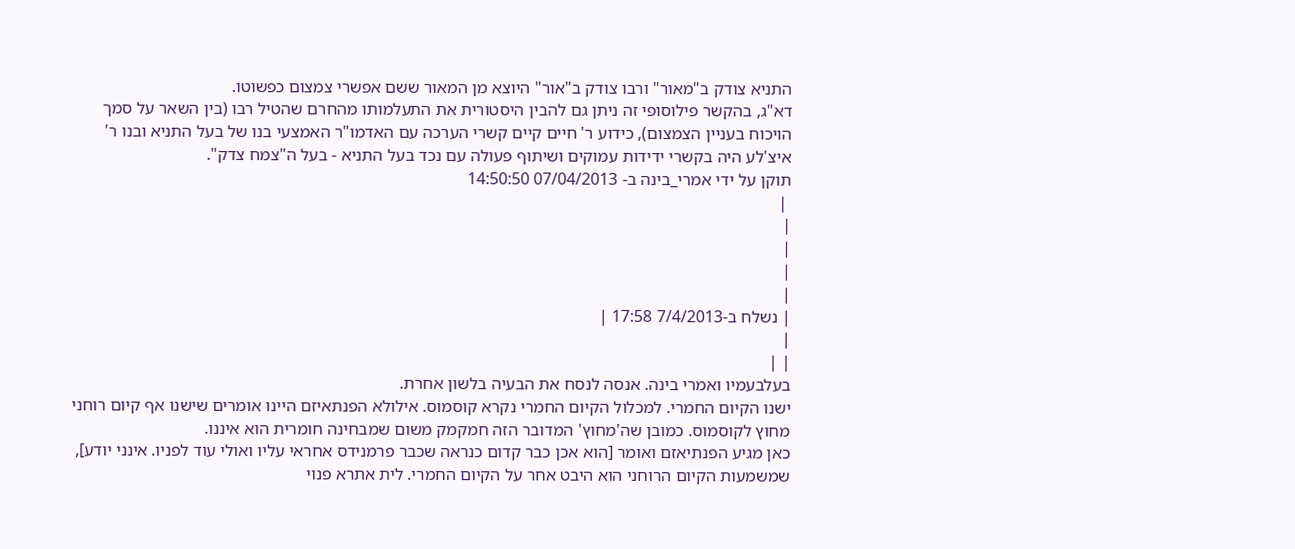התניא צודק ב"מאור" ורבו צודק ב"אור" היוצא מן המאור ששם אפשרי צמצום כפשוטו.
דא"ג, בהקשר פילוסופי זה ניתן גם להבין היסטורית את התעלמותו מהחרם שהטיל רבו (בין השאר על סמך הויכוח בעניין הצמצום), כידוע ר' חיים קיים קשרי הערכה עם האדמו"ר האמצעי בנו של בעל התניא ובנו ר' איצ'לע היה בקשרי ידידות עמוקים ושיתוף פעולה עם נכד בעל התניא - בעל ה"צמח צדק".
תוקן על ידי אמרי_בינה ב- 07/04/2013 14:50:50
 |
|
|
|
|
| נשלח ב-7/4/2013 17:58 |
|
| |
בעלבעמיו ואמרי בינה. אנסה לנסח את הבעיה בלשון אחרת.
ישנו הקיום החמרי. למכלול הקיום החמרי נקרא קוסמוס. אילולא הפנתאיזם היינו אומרים שישנו אף קיום רוחני מחוץ לקוסמוס. כמובן שה'מחוץ' המדובר הזה חמקמק משום שמבחינה חומרית הוא איננו.
כאן מגיע הפנתיאזם ואומר [הוא אכן כבר קדום כנראה שכבר פרמנידס אחראי עליו ואולי עוד לפניו. אינני יודע], שמשמעות הקיום הרוחני הוא היבט אחר על הקיום החמרי. לית אתרא פנוי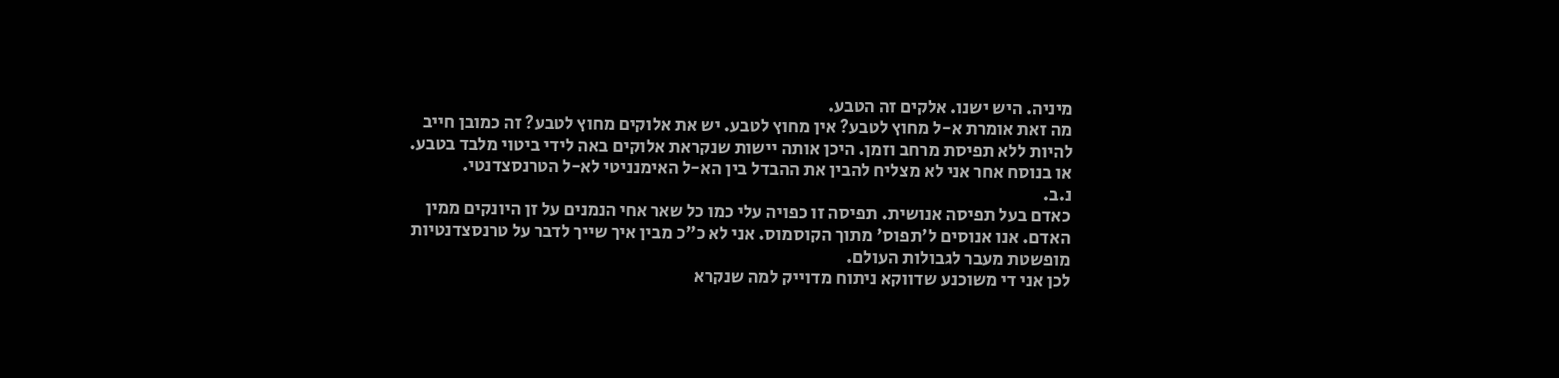מיניה. היש ישנו. אלקים זה הטבע.
מה זאת אומרת א-ל מחוץ לטבע? אין מחוץ לטבע. יש את אלוקים מחוץ לטבע? זה כמובן חייב להיות ללא תפיסת מרחב וזמן. היכן אותה יישות שנקראת אלוקים באה לידי ביטוי מלבד בטבע.
או בנוסח אחר אני לא מצליח להבין את ההבדל בין הא-ל האימנניטי לא-ל הטרנסצדנטי.
נ.ב.
כאדם בעל תפיסה אנושית. תפיסה זו כפויה עלי כמו כל שאר אחי הנמנים על זן היונקים ממין האדם. אנו אנוסים ל'תפוס' מתוך הקוסמוס. אני לא כ"כ מבין איך שייך לדבר על טרנסצדנטיות מופשטת מעבר לגבולות העולם.
לכן אני די משוכנע שדווקא ניתוח מדוייק למה שנקרא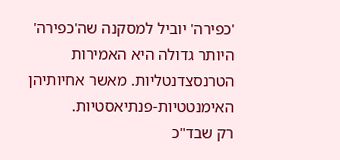'כפירה' יוביל למסקנה שה'כפירה' היותר גדולה היא האמירות הטרנסצדנטליות. מאשר אחיותיהן האימנטטיות-פנתיאסטיות.
רק שבד"כ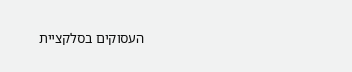העסוקים בסלקציית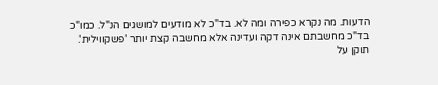הדעות. מה נקרא כפירה ומה לא. בד"כ לא מודעים למושגים הנ"ל. כמו"כ בד"כ מחשבתם אינה דקה ועדינה אלא מחשבה קצת יותר 'פשקווילית'.
תוקן על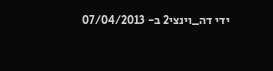ידי דה_וינצי2 ב- 07/04/2013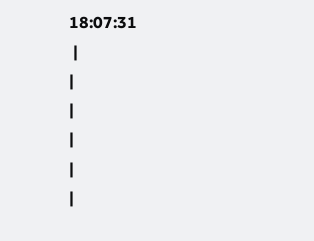18:07:31
 |
|
|
|
|
|